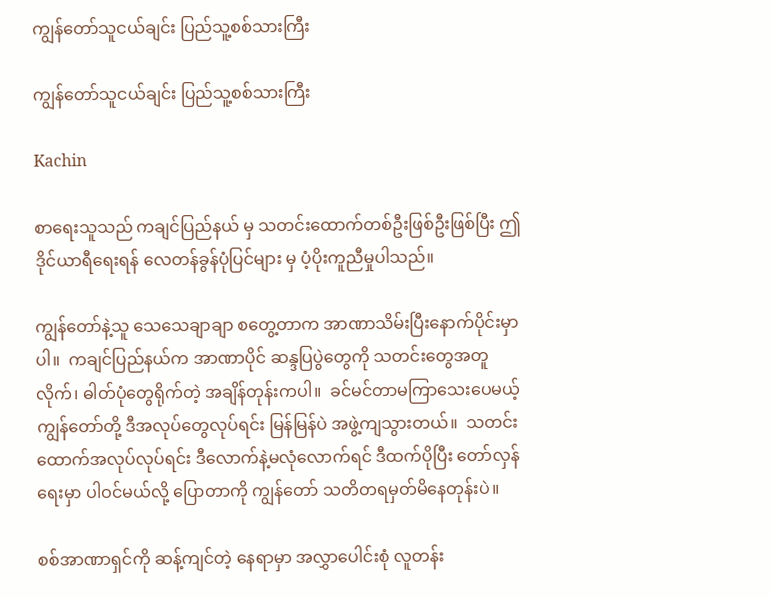ကျွန်တော်သူငယ်ချင်း ပြည်သူ့စစ်သားကြီး

ကျွန်တော်သူငယ်ချင်း ပြည်သူ့စစ်သားကြီး

Kachin

စာရေးသူသည် ကချင်ပြည်နယ် မှ သတင်းထောက်တစ်ဦးဖြစ်ဦးဖြစ်ပြီး ဤဒိုင်ယာရီရေးရန် လေတန်ခွန်ပုံပြင်များ မှ ပံ့ပိုးကူညီမှုပါသည်။

ကျွန်တော်နဲ့သူ သေသေချာချာ စတွေ့တာက အာဏာသိမ်းပြီးနောက်ပိုင်းမှာပါ။  ကချင်ပြည်နယ်က အာဏာပိုင် ဆန္ဒပြပွဲတွေကို သတင်းတွေအတူလိုက်၊ ဓါတ်ပုံတွေရိုက်တဲ့ အချိန်တုန်းကပါ။  ခင်မင်တာမကြာသေးပေမယ့် ကျွန်တော်တို့ ဒီအလုပ်တွေလုပ်ရင်း မြန်မြန်ပဲ အဖွဲ့ကျသွားတယ်။  သတင်းထောက်အလုပ်လုပ်ရင်း ဒီလောက်နဲ့မလုံလောက်ရင် ဒီထက်ပိုပြီး တော်လှန်ရေးမှာ ပါဝင်မယ်လို့ ပြောတာကို ကျွန်တော် သတိတရမှတ်မိနေတုန်းပဲ။

စစ်အာဏာရှင်ကို ဆန့်ကျင်တဲ့ နေရာမှာ အလွှာပေါင်းစုံ လူတန်း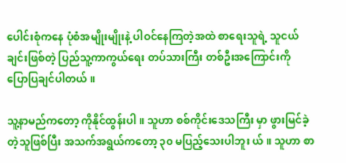ပေါင်းစုံကနေ ပုံစံအမျိုးမျိုးနဲ့ ပါဝင်နေကြတဲ့အထဲ စာရေးသူရဲ့ သူငယ်ချင်းဖြစ်တဲ့ ပြည်သူ့ကာကွယ်ရေး တပ်သားကြီး တစ်ဦးအကြောင်းကို ပြောပြချင်ပါတယ်။

သူ့နာမည်ကတော့ ကိုနိုင်ထွန်းပါ။ သူဟာ စစ်ကိုင်းဒေသကြီး မှာ ဖွားမြင်ခဲ့တဲ့သူဖြစ်ပြီး အသက်အရွယ်ကတော့ ၃၀ မပြည့်သေးပါဘူး ယ်။ သူဟာ စာ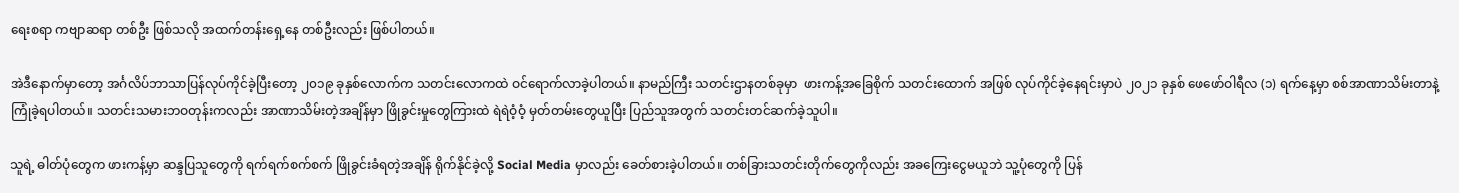ရေးစရာ ကဗျာဆရာ တစ်ဦး ဖြစ်သလို အထက်တန်းရှေ့နေ တစ်ဦးလည်း ဖြစ်ပါတယ်။

အဲဒီနောက်မှာတော့ အင်္ဂလိပ်ဘာသာပြန်လုပ်ကိုင်ခဲ့ပြီးတော့ ၂၀၁၉ ခုနှစ်လောက်က သတင်းလောကထဲ ဝင်ရောက်လာခဲ့ပါတယ်။ နာမည်ကြီး သတင်းဌာနတစ်ခုမှာ  ဖားကန့်အခြေစိုက် သတင်းထောက် အဖြစ် လုပ်ကိုင်ခဲ့နေရင်းမှာပဲ ၂၀၂၁ ခုနှစ် ဖေဖော်ဝါရီလ (၁) ရက်နေ့မှာ စစ်အာဏာသိမ်းတာနဲ့ ကြုံခဲ့ရပါတယ်။ သတင်းသမားဘဝတုန်းကလည်း အာဏာသိမ်းတဲ့အချိန်မှာ ဖြိုခွင်းမှုတွေကြားထဲ ရဲရဲဝံ့ဝံ့ မှတ်တမ်းတွေယူပြီး ပြည်သူအတွက် သတင်းတင်ဆက်ခဲ့သူပါ။

သူရဲ့ ဓါတ်ပုံတွေက ဖားကန့်မှာ ဆန္ဒပြသူတွေကို ရက်ရက်စက်စက် ဖြိုခွင်းခံရတဲ့အချိန် ရိုက်နိုင်ခဲ့လို့ Social Media မှာလည်း ခေတ်စားခဲ့ပါတယ်။ တစ်ခြားသတင်းတိုက်တွေကိုလည်း အခကြေးငွေမယူဘဲ သူ့ပုံတွေကို ပြန်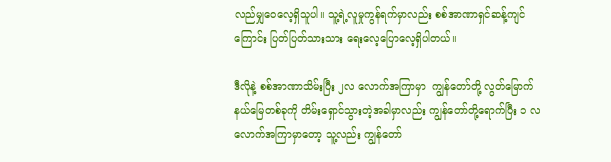လည်မျှဝေလေ့ရှိသူပါ။ သူ့ရဲ့လူမှုကွန်ရက်မှာလည်း စစ်အာဏာရှင်ဆန့်ကျင်ကြောင်း ပြတ်ပြတ်သားသား ရေးလေ့ပြောလေ့ရှိပါတယ်။

ဒီလိုနဲ့ စစ်အာဏာသိမ်းပြီး ၂လ လောက်အကြာမှာ  ကျွန်တော်တို့ လွတ်မြောက်နယ်မြေတစ်ခုကို တိမ်းရှောင်သွားတဲ့အခါမှာလည်း ကျွန်တော်တို့ရောက်ပြီး ၁ လလောက်အကြာမှာတော့ သူ့လည်း ကျွန်တော်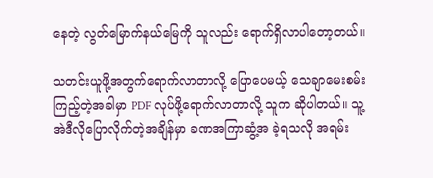နေတဲ့ လွတ်မြောက်နယ်မြေကို သူလည်း ရောက်ရှိလာပါတော့တယ်။

သတင်းယူဖို့အတွက်ရောက်လာတာလို့ ပြောပေမယ့် သေချာမေးစမ်းကြည့်တဲ့အခါမှာ PDF လုပ်ဖို့ရောက်လာတာလို့ သူက ဆိုပါတယ်။ သူ့အဲဒီလိုပြောလိုက်တဲ့အချိန်မှာ ခဏအကြာဆွံ့အ ခဲ့ရသလို အရမ်း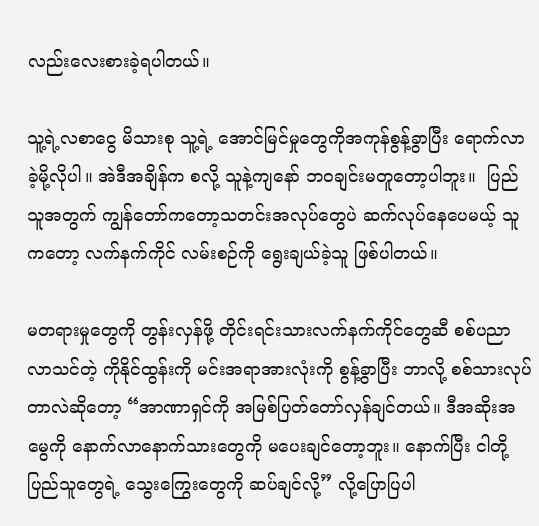လည်းလေးစားခဲ့ရပါတယ်။

သူ့ရဲ့လစာငွေ မိသားစု သူ့ရဲ့ အောင်မြင်မှုတွေကိုအကုန်စွန့်ခွာပြီး ရောက်လာ ခဲ့မို့လိုပါ။ အဲဒီအချိန်က စလို့ သူနဲ့ကျနော် ဘဝချင်းမတူတော့ပါဘူး။  ပြည်သူအတွက် ကျွန်တော်ကတော့သတင်းအလုပ်တွေပဲ ဆက်လုပ်နေပေမယ့် သူကတော့ လက်နက်ကိုင် လမ်းစဉ်ကို ရွေးချယ်ခဲ့သူ ဖြစ်ပါတယ်။

မတရားမှုတွေကို တွန်းလှန်ဖို့ တိုင်းရင်းသားလက်နက်ကိုင်တွေဆီ စစ်ပညာလာသင်တဲ့ ကိုနိုင်ထွန်းကို မင်းအရာအားလုံးကို စွန့်ခွာပြီး ဘာလို့ စစ်သားလုပ်တာလဲဆိုတော့ “အာဏာရှင်ကို အမြစ်ပြတ်တော်လှန်ချင်တယ်။ ဒီအဆိုးအမွေကို နောက်လာနောက်သားတွေကို မပေးချင်တော့ဘူး။ နောက်ပြီး ငါတို့ပြည်သူတွေရဲ့ သွေးကြွေးတွေကို ဆပ်ချင်လို့” လို့ပြောပြပါ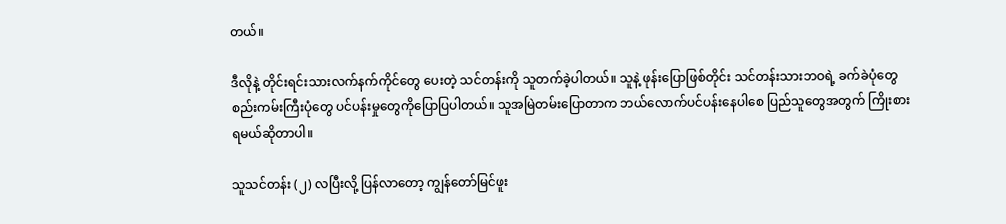တယ်။

ဒီလိုနဲ့ တိုင်းရင်းသားလက်နက်ကိုင်တွေ ပေးတဲ့ သင်တန်းကို သူတက်ခဲ့ပါတယ်။ သူနဲ့ ဖုန်းပြောဖြစ်တိုင်း သင်တန်းသားဘဝရဲ့ ခက်ခဲပုံတွေ စည်းကမ်းကြီးပုံတွေ ပင်ပန်းမှုတွေကိုပြောပြပါတယ်။ သူအမြဲတမ်းပြောတာက ဘယ်လောက်ပင်ပန်းနေပါစေ ပြည်သူတွေအတွက် ကြိုးစားရမယ်ဆိုတာပါ။

သူသင်တန်း (၂) လပြီးလို့ ပြန်လာတော့ ကျွန်တော်မြင်ဖူး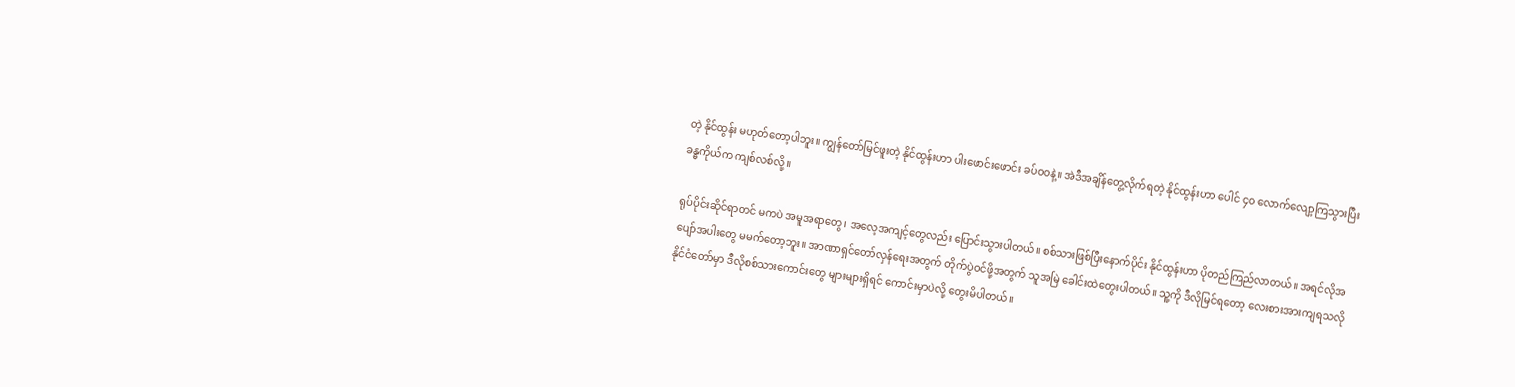တဲ့ နိုင်ထွန်း မဟုတ်တော့ပါဘူး။ ကျွန်တော်မြင်ဖူးတဲ့ နိုင်ထွန်းဟာ ပါးဖောင်းဖောင်း ခပ်ဝဝနဲ့။ အဲဒီအချိန်တွေ့လိုက်ရတဲ့ နိုင်ထွန်းဟာ ပေါင် ၄၀ လောက်လျော့ကြသွားပြီး ခန္ဓကိုယ်က ကျစ်လစ်လို့။

ရုပ်ပိုင်းဆိုင်ရာတင် မကပဲ အမူအရာတွေ၊ အလေ့အကျင့်တွေလည်း ပြောင်းသွားပါတယ်။ စစ်သားဖြစ်ပြီးနောက်ပိုင်း နိုင်ထွန်းဟာ ပိုတည်ကြည်လာတယ်။ အရင်လိုအပျော်အပါးတွေ မမက်တော့ဘူး။ အာဏာရှင်တော်လှန်ရေးအတွက် တိုက်ပွဲဝင်ဖို့အတွက် သူအမြဲ ခေါင်းထဲတွေးပါတယ်။ သူ့ကို ဒီလိုမြင်ရတော့ လေးစားအားကျရသလို နိုင်ငံတော်မှာ ဒီလိုစစ်သားကောင်းတွေ များများရှိရင် ကောင်းမှာပဲလို့ တွေးမိပါတယ်။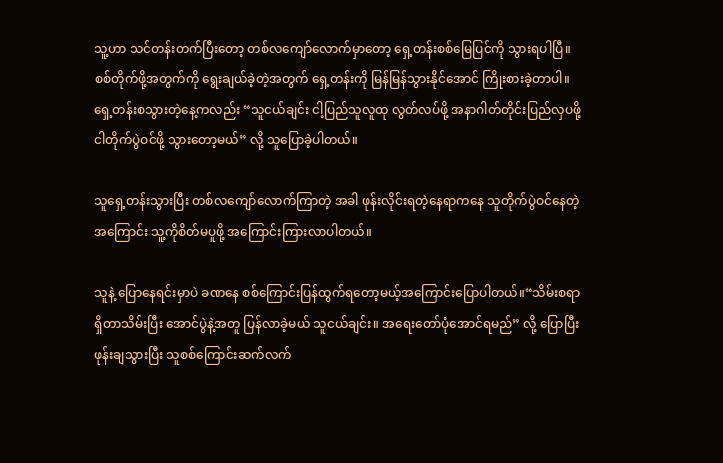သူ့ဟာ သင်တန်းတက်ပြီးတော့ တစ်လကျော်လောက်မှာတော့ ရှေ့တန်းစစ်မြေပြင်ကို သွားရပါပြီ။ စစ်တိုက်ဖို့အတွက်ကို ရွေးချယ်ခဲ့တဲ့အတွက် ရှေ့တန်းကို မြန်မြန်သွားနိုင်အောင် ကြိုးစားခဲ့တာပါ။ ရှေ့တန်းစသွားတဲ့နေ့ကလည်း “သူငယ်ချင်း ငါ့ပြည်သူလူထု လွတ်လပ်ဖို့ အနာဂါတ်တိုင်းပြည်လှပဖို့ ငါတိုက်ပွဲဝင်ဖို့ သွားတော့မယ်” လို့ သူပြောခဲ့ပါတယ်။

သူရှေ့တန်းသွားပြီး တစ်လကျော်လောက်ကြာတဲ့ အခါ ဖုန်းလိုင်းရတဲ့နေရာကနေ သူတိုက်ပွဲဝင်နေတဲ့ အကြောင်း သူ့ကိုစိတ်မပူဖို့ အကြောင်းကြားလာပါတယ်။

သူနဲ့ ပြောနေရင်းမှာပဲ ခဏနေ စစ်ကြောင်းပြန်ထွက်ရတော့မယ့်အကြောင်းပြောပါတယ်။“သိမ်းစရာရှိတာသိမ်းပြီး အောင်ပွဲနဲ့အတူ ပြန်လာခဲ့မယ် သူငယ်ချင်း။ အရေးတော်ပုံအောင်ရမည်” လို့ ပြောပြီး ဖုန်းချသွားပြီး သူစစ်ကြောင်းဆက်လက်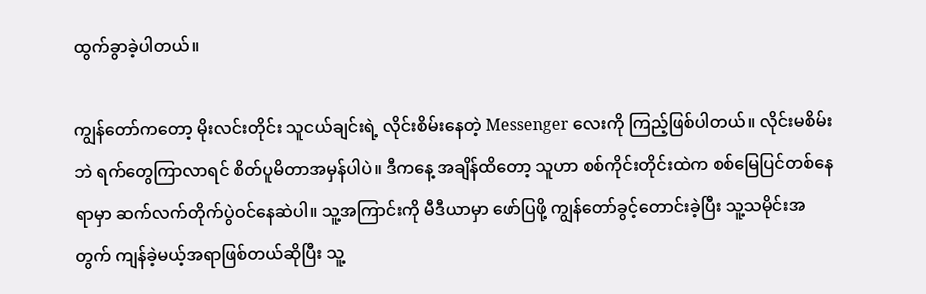ထွက်ခွာခဲ့ပါတယ်။

ကျွန်တော်ကတော့ မိုးလင်းတိုင်း သူငယ်ချင်းရဲ့ လိုင်းစိမ်းနေတဲ့ Messenger လေးကို ကြည့်ဖြစ်ပါတယ်။ လိုင်းမစိမ်းဘဲ ရက်တွေကြာလာရင် စိတ်ပူမိတာအမှန်ပါပဲ။ ဒီကနေ့ အချိန်ထိတော့ သူဟာ စစ်ကိုင်းတိုင်းထဲက စစ်မြေပြင်တစ်နေရာမှာ ဆက်လက်တိုက်ပွဲဝင်နေဆဲပါ။ သူ့အကြာင်းကို မီဒီယာမှာ ဖော်ပြဖို့ ကျွန်တော်ခွင့်တောင်းခဲ့ပြီး သူ့သမိုင်းအတွက် ကျန်ခဲ့မယ့်အရာဖြစ်တယ်ဆိုပြီး သူ့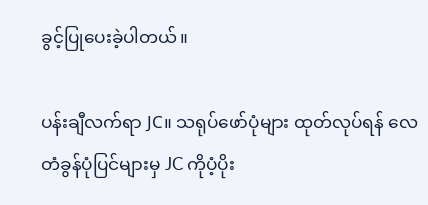ခွင့်ပြုပေးခဲ့ပါတယ်။

ပန်းချီလက်ရာ JC။ သရုပ်ဖော်ပုံများ ထုတ်လုပ်ရန် လေတံခွန်ပုံပြင်များမှ JC ကိုပံ့ပိုး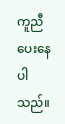ကူညီပေးနေပါသည်။